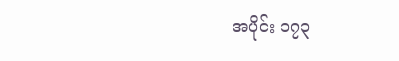အပိုင်း ၁၇၃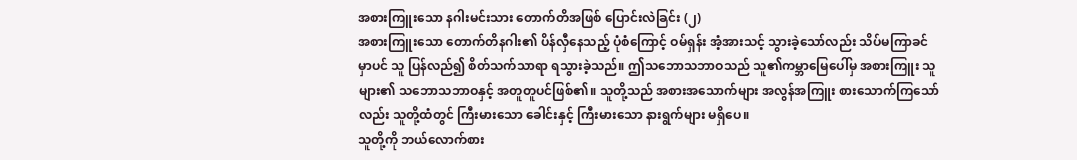အစားကြူးသော နဂါးမင်းသား တောက်တိအဖြစ် ပြောင်းလဲခြင်း (၂)
အစားကြူးသော တောက်တိနဂါး၏ ပိန်လှီနေသည့် ပုံစံကြောင့် ဝမ်ရှန်း အံ့အားသင့် သွားခဲ့သော်လည်း သိပ်မကြာခင်မှာပင် သူ ပြန်လည်၍ စိတ်သက်သာရာ ရသွားခဲ့သည်။ ဤသဘောသဘာဝသည် သူ၏ကမ္ဘာမြေပေါ်မှ အစားကြူး သူများ၏ သဘောသဘာဝနှင့် အတူတူပင်ဖြစ်၏။ သူတို့သည် အစားအသောက်များ အလွန်အကြူး စားသောက်ကြသော်လည်း သူတို့ထံတွင် ကြီးမားသော ခေါင်းနှင့် ကြီးမားသော နားရွက်များ မရှိပေ။
သူတို့ကို ဘယ်လောက်စား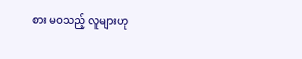စား မဝသည့် လူများဟု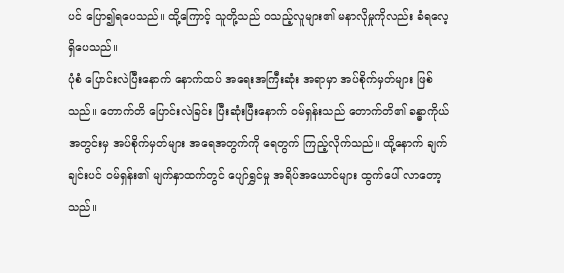ပင် ပြော၍ရပေသည်။ ထို့ကြောင့် သူတို့သည် ဝသည့်လူများ၏ မနာလိုမှုကိုလည်း ခံရလေ့ ရှိပေသည်။
ပုံစံ ပြောင်းလဲပြီးနောက် နောက်ထပ် အရေးအကြီးဆုံး အရာမှာ အပ်စိုက်မှတ်များ ဖြစ်သည်။ တောက်တိ ပြောင်းလဲခြင်း ပြီးဆုံးပြီးနောက် ဝမ်ရှန်းသည် တောက်တိ၏ ခန္ဓာကိုယ် အတွင်းမှ အပ်စိုက်မှတ်များ အရေအတွက်ကို ရေတွက် ကြည့်လိုက်သည်။ ထို့နောက် ချက်ချင်းပင် ဝမ်ရှန်း၏ မျက်နှာထက်တွင် ပျော်ရွှင်မှု အရိပ်အယောင်များ ထွက်ပေါ် လာတော့သည်။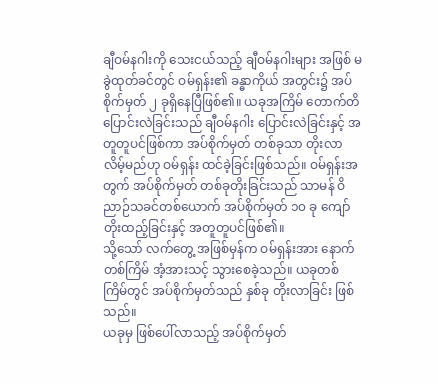ချီဝမ်နဂါးကို သေးငယ်သည့် ချီဝမ်နဂါးများ အဖြစ် မခွဲထုတ်ခင်တွင် ဝမ်ရှန်း၏ ခန္ဓာကိုယ် အတွင်း၌ အပ်စိုက်မှတ် ၂ ခုရှိနေပြီဖြစ်၏။ ယခုအကြိမ် တောက်တိ ပြောင်းလဲခြင်းသည် ချီဝမ်နဂါး ပြောင်းလဲခြင်းနှင့် အတူတူပင်ဖြစ်ကာ အပ်စိုက်မှတ် တစ်ခုသာ တိုးလာလိမ့်မည်ဟု ဝမ်ရှန်း ထင်ခဲ့ခြင်းဖြစ်သည်။ ဝမ်ရှန်းအတွက် အပ်စိုက်မှတ် တစ်ခုတိုးခြင်းသည် သာမန် ဝိညာဉ်သခင်တစ်ယောက် အပ်စိုက်မှတ် ၁၀ ခု ကျော် တိုးထည့်ခြင်းနှင့် အတူတူပင်ဖြစ်၏။
သို့သော် လက်တွေ့ အဖြစ်မှန်က ဝမ်ရှန်းအား နောက်တစ်ကြိမ် အံ့အားသင့် သွားစေခဲ့သည်။ ယခုတစ်ကြိမ်တွင် အပ်စိုက်မှတ်သည် နှစ်ခု တိုးလာခြင်း ဖြစ်သည်။
ယခုမှ ဖြစ်ပေါ်လာသည့် အပ်စိုက်မှတ်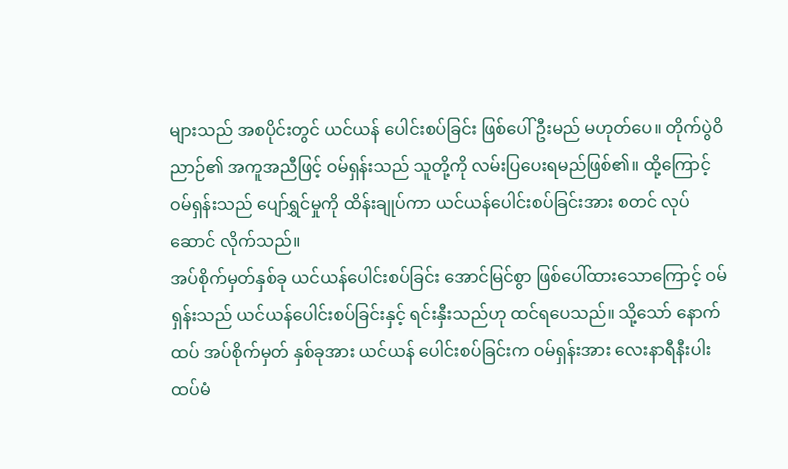များသည် အစပိုင်းတွင် ယင်ယန် ပေါင်းစပ်ခြင်း ဖြစ်ပေါ်ဦးမည် မဟုတ်ပေ။ တိုက်ပွဲဝိညာဉ်၏ အကူအညီဖြင့် ဝမ်ရှန်းသည် သူတို့ကို လမ်းပြပေးရမည်ဖြစ်၏။ ထို့ကြောင့် ဝမ်ရှန်းသည် ပျော်ရွှင်မှုကို ထိန်းချုပ်ကာ ယင်ယန်ပေါင်းစပ်ခြင်းအား စတင် လုပ်ဆောင် လိုက်သည်။
အပ်စိုက်မှတ်နှစ်ခု ယင်ယန်ပေါင်းစပ်ခြင်း အောင်မြင်စွာ ဖြစ်ပေါ်ထားသောကြောင့် ဝမ်ရှန်းသည် ယင်ယန်ပေါင်းစပ်ခြင်းနှင့် ရင်းနှီးသည်ဟု ထင်ရပေသည်။ သို့သော် နောက်ထပ် အပ်စိုက်မှတ် နှစ်ခုအား ယင်ယန် ပေါင်းစပ်ခြင်းက ဝမ်ရှန်းအား လေးနာရီနီးပါး ထပ်မံ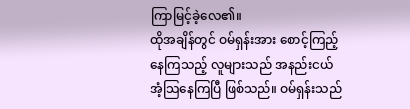ကြာမြင့်ခဲ့လေ၏။
ထိုအချိန်တွင် ဝမ်ရှန်းအား စောင့်ကြည့်နေကြသည့် လူများသည် အနည်းငယ် အံ့သြနေကြပြီ ဖြစ်သည်။ ဝမ်ရှန်းသည်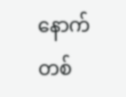နောက်တစ်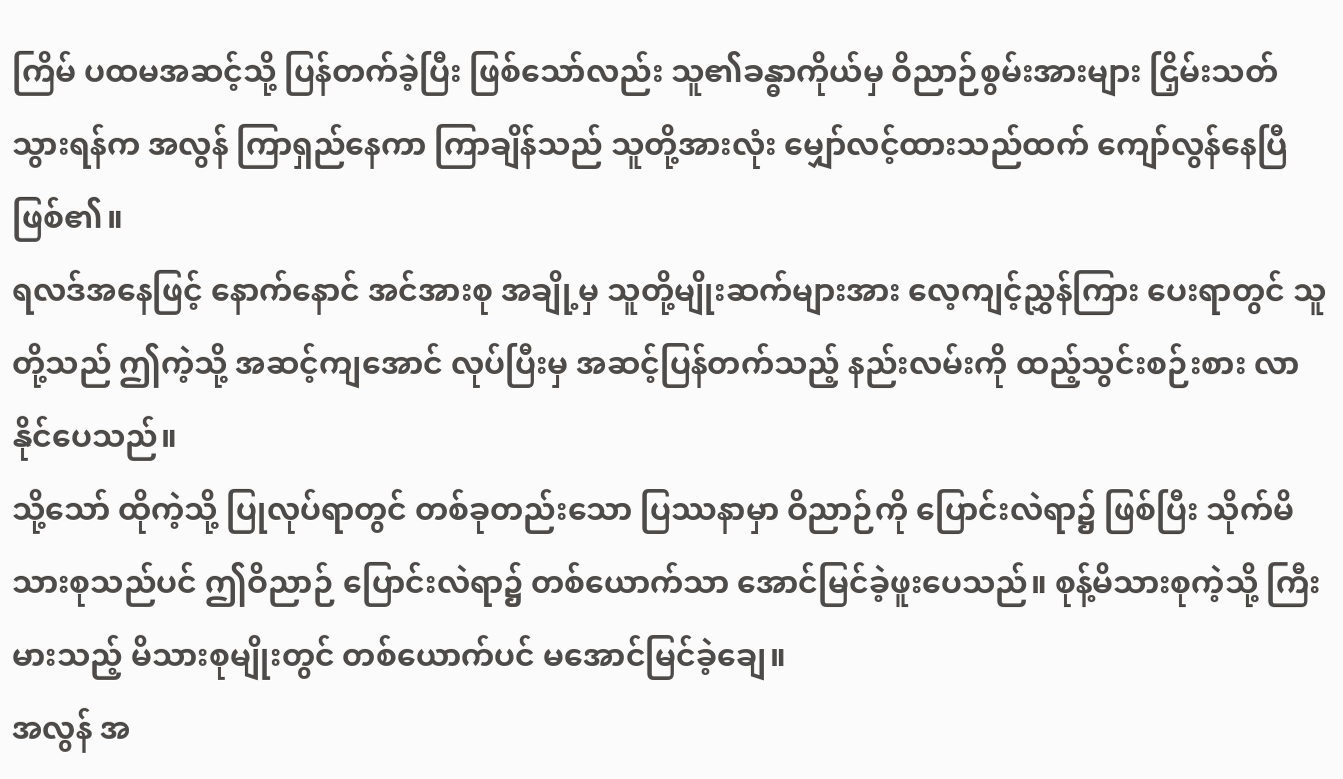ကြိမ် ပထမအဆင့်သို့ ပြန်တက်ခဲ့ပြီး ဖြစ်သော်လည်း သူ၏ခန္ဓာကိုယ်မှ ဝိညာဉ်စွမ်းအားများ ငြှိမ်းသတ် သွားရန်က အလွန် ကြာရှည်နေကာ ကြာချိန်သည် သူတို့အားလုံး မျှော်လင့်ထားသည်ထက် ကျော်လွန်နေပြီဖြစ်၏။
ရလဒ်အနေဖြင့် နောက်နောင် အင်အားစု အချို့မှ သူတို့မျိုးဆက်များအား လေ့ကျင့်ညွှန်ကြား ပေးရာတွင် သူတို့သည် ဤကဲ့သို့ အဆင့်ကျအောင် လုပ်ပြီးမှ အဆင့်ပြန်တက်သည့် နည်းလမ်းကို ထည့်သွင်းစဉ်းစား လာနိုင်ပေသည်။
သို့သော် ထိုကဲ့သို့ ပြုလုပ်ရာတွင် တစ်ခုတည်းသော ပြဿနာမှာ ဝိညာဉ်ကို ပြောင်းလဲရာ၌ ဖြစ်ပြီး သိုက်မိသားစုသည်ပင် ဤဝိညာဉ် ပြောင်းလဲရာ၌ တစ်ယောက်သာ အောင်မြင်ခဲ့ဖူးပေသည်။ စုန့်မိသားစုကဲ့သို့ ကြီးမားသည့် မိသားစုမျိုးတွင် တစ်ယောက်ပင် မအောင်မြင်ခဲ့ချေ။
အလွန် အ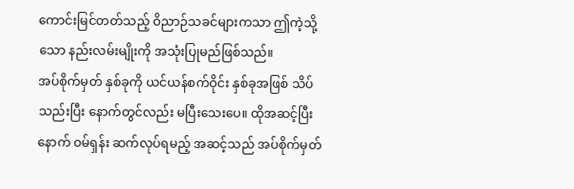ကောင်းမြင်တတ်သည့် ဝိညာဉ်သခင်များကသာ ဤကဲ့သို့သော နည်းလမ်းမျိုးကို အသုံးပြုမည်ဖြစ်သည်။
အပ်စိုက်မှတ် နှစ်ခုကို ယင်ယန်စက်ဝိုင်း နှစ်ခုအဖြစ် သိပ်သည်းပြီး နောက်တွင်လည်း မပြီးသေးပေ။ ထိုအဆင့်ပြီးနောက် ဝမ်ရှန်း ဆက်လုပ်ရမည့် အဆင့်သည် အပ်စိုက်မှတ်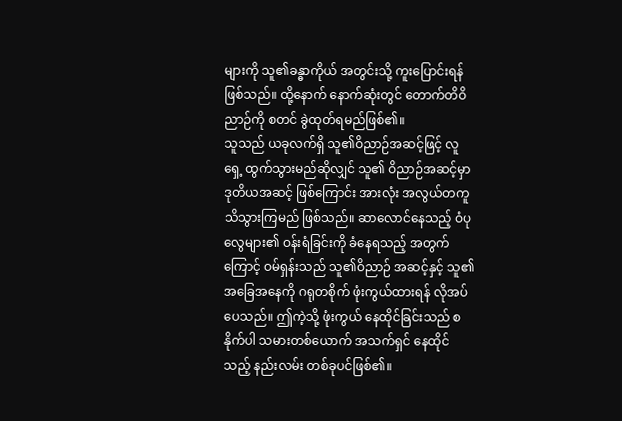များကို သူ၏ခန္ဓာကိုယ် အတွင်းသို့ ကူးပြောင်းရန် ဖြစ်သည်။ ထို့နောက် နောက်ဆုံးတွင် တောက်တိဝိညာဉ်ကို စတင် ခွဲထုတ်ရမည်ဖြစ်၏။
သူသည် ယခုလက်ရှိ သူ၏ဝိညာဉ်အဆင့်ဖြင့် လူရှေ့ ထွက်သွားမည်ဆိုလျှင် သူ၏ ဝိညာဉ်အဆင့်မှာ ဒုတိယအဆင့် ဖြစ်ကြောင်း အားလုံး အလွယ်တကူ သိသွားကြမည် ဖြစ်သည်။ ဆာလောင်နေသည့် ဝံပုလွေများ၏ ဝန်းရံခြင်းကို ခံနေရသည့် အတွက်ကြောင့် ဝမ်ရှန်းသည် သူ၏ဝိညာဉ် အဆင့်နှင့် သူ၏အခြေအနေကို ဂရုတစိုက် ဖုံးကွယ်ထားရန် လိုအပ်ပေသည်။ ဤကဲ့သို့ ဖုံးကွယ် နေထိုင်ခြင်းသည် စနိုက်ပါ သမားတစ်ယောက် အသက်ရှင် နေထိုင်သည့် နည်းလမ်း တစ်ခုပင်ဖြစ်၏။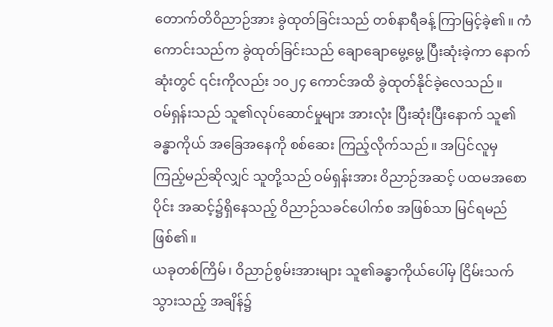တောက်တိဝိညာဉ်အား ခွဲထုတ်ခြင်းသည် တစ်နာရီခန့် ကြာမြင့်ခဲ့၏။ ကံကောင်းသည်က ခွဲထုတ်ခြင်းသည် ချောချောမွေ့မွေ့ ပြီးဆုံးခဲ့ကာ နောက်ဆုံးတွင် ၎င်းကိုလည်း ၁၀၂၄ ကောင်အထိ ခွဲထုတ်နိုင်ခဲ့လေသည်။
ဝမ်ရှန်းသည် သူ၏လုပ်ဆောင်မှုများ အားလုံး ပြီးဆုံးပြီးနောက် သူ၏ခန္ဓာကိုယ် အခြေအနေကို စစ်ဆေး ကြည့်လိုက်သည်။ အပြင်လူမှ ကြည့်မည်ဆိုလျှင် သူတို့သည် ဝမ်ရှန်းအား ဝိညာဉ်အဆင့် ပထမအစောပိုင်း အဆင့်၌ရှိနေသည့် ဝိညာဉ်သခင်ပေါက်စ အဖြစ်သာ မြင်ရမည်ဖြစ်၏။
ယခုတစ်ကြိမ်၊ ဝိညာဉ်စွမ်းအားများ သူ၏ခန္ဓာကိုယ်ပေါ်မှ ငြိမ်းသက် သွားသည့် အချိန်၌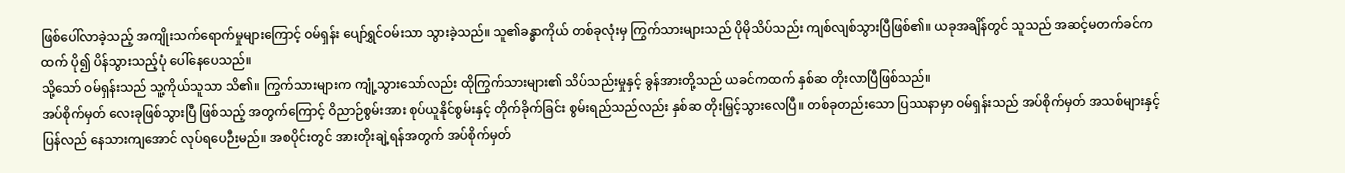ဖြစ်ပေါ်လာခဲ့သည့် အကျိုးသက်ရောက်မှုများကြောင့် ဝမ်ရှန်း ပျော်ရွှင်ဝမ်းသာ သွားခဲ့သည်။ သူ၏ခန္ဓာကိုယ် တစ်ခုလုံးမှ ကြွက်သားများသည် ပိုမိုသိပ်သည်း ကျစ်လျစ်သွားပြီဖြစ်၏။ ယခုအချိန်တွင် သူသည် အဆင့်မတက်ခင်ကထက် ပို၍ ပိန်သွားသည့်ပုံ ပေါ်နေပေသည်။
သို့သော် ဝမ်ရှန်းသည် သူ့ကိုယ်သူသာ သိ၏။ ကြွက်သားများက ကျုံ့သွားသော်လည်း ထိုကြွက်သားများ၏ သိပ်သည်းမှုနှင့် ခွန်အားတို့သည် ယခင်ကထက် နှစ်ဆ တိုးလာပြီဖြစ်သည်။
အပ်စိုက်မှတ် လေးခုဖြစ်သွားပြီ ဖြစ်သည့် အတွက်ကြောင့် ဝိညာဉ်စွမ်းအား စုပ်ယူနိုင်စွမ်းနှင့် တိုက်ခိုက်ခြင်း စွမ်းရည်သည်လည်း နှစ်ဆ တိုးမြှင့်သွားလေပြီ။ တစ်ခုတည်းသော ပြဿနာမှာ ဝမ်ရှန်းသည် အပ်စိုက်မှတ် အသစ်များနှင့် ပြန်လည် နေသားကျအောင် လုပ်ရပေဉီးမည်။ အစပိုင်းတွင် အားတိုးချဲ့ရန်အတွက် အပ်စိုက်မှတ်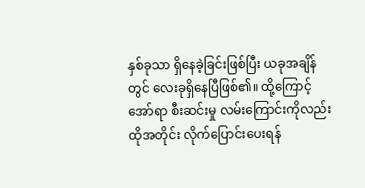နှစ်ခုသာ ရှိနေခဲ့ခြင်းဖြစ်ပြီး ယခုအချိန်တွင် လေးခုရှိနေပြီဖြစ်၏။ ထို့ကြောင့် အော်ရာ စီးဆင်းမှု လမ်းကြောင်းကိုလည်း ထိုအတိုင်း လိုက်ပြောင်းပေးရန်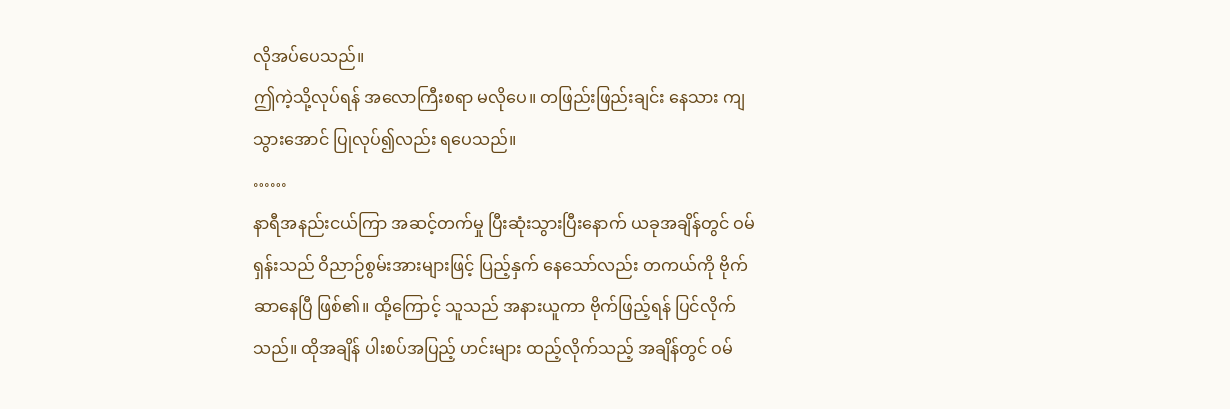လိုအပ်ပေသည်။
ဤကဲ့သို့လုပ်ရန် အလောကြီးစရာ မလိုပေ။ တဖြည်းဖြည်းချင်း နေသား ကျသွားအောင် ပြုလုပ်၍လည်း ရပေသည်။
……
နာရီအနည်းငယ်ကြာ အဆင့်တက်မှု ပြီးဆုံးသွားပြီးနောက် ယခုအချိန်တွင် ဝမ်ရှန်းသည် ဝိညာဉ်စွမ်းအားများဖြင့် ပြည့်နှက် နေသော်လည်း တကယ်ကို ဗိုက်ဆာနေပြီ ဖြစ်၏။ ထို့ကြောင့် သူသည် အနားယူကာ ဗိုက်ဖြည့်ရန် ပြင်လိုက်သည်။ ထိုအချိန် ပါးစပ်အပြည့် ဟင်းများ ထည့်လိုက်သည့် အချိန်တွင် ဝမ်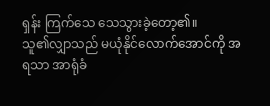ရှန်း ကြက်သေ သေသွားခဲ့တော့၏။
သူ၏လျှာသည် မယုံနိုင်လောက်အောင်ကို အရသာ အာရုံခံ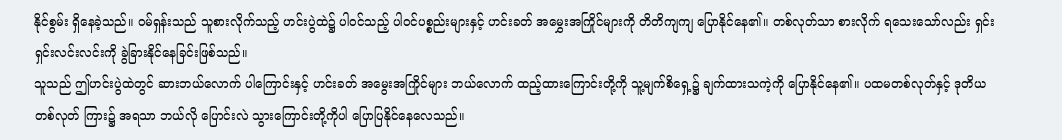နိုင်စွမ်း ရှိနေခဲ့သည်။ ဝမ်ရှန်းသည် သူစားလိုက်သည့် ဟင်းပွဲထဲ၌ ပါဝင်သည့် ပါဝင်ပစ္စည်းများနှင့် ဟင်းခတ် အမွှေးအကြိုင်များကို တိတိကျကျ ပြောနိုင်နေ၏။ တစ်လုတ်သာ စားလိုက် ရသေးသော်လည်း ရှင်းရှင်းလင်းလင်းကို ခွဲခြားနိုင်နေခြင်းဖြစ်သည်။
သူသည် ဤဟင်းပွဲထဲတွင် ဆားဘယ်လောက် ပါကြောင်းနှင့် ဟင်းခတ် အမွေးအကြိုင်များ ဘယ်လောက် ထည့်ထားကြောင်းတို့ကို သူ့မျက်စိရှေ့၌ ချက်ထားသကဲ့ကို ပြောနိုင်နေ၏။ ပထမတစ်လုတ်နှင့် ဒုတိယတစ်လုတ် ကြား၌ အရသာ ဘယ်လို ပြောင်းလဲ သွားကြောင်းတို့ကိုပါ ပြောပြနိုင်နေလေသည်။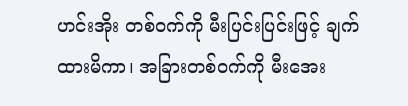ဟင်းအိုး တစ်ဝက်ကို မီးပြင်းပြင်းဖြင့် ချက်ထားမိကာ၊ အခြားတစ်ဝက်ကို မီးအေး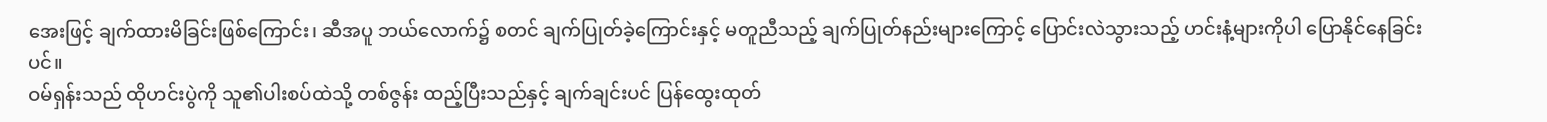အေးဖြင့် ချက်ထားမိခြင်းဖြစ်ကြောင်း၊ ဆီအပူ ဘယ်လောက်၌ စတင် ချက်ပြုတ်ခဲ့ကြောင်းနှင့် မတူညီသည့် ချက်ပြုတ်နည်းများကြောင့် ပြောင်းလဲသွားသည့် ဟင်းနံ့များကိုပါ ပြောနိုင်နေခြင်းပင်။
ဝမ်ရှန်းသည် ထိုဟင်းပွဲကို သူ၏ပါးစပ်ထဲသို့ တစ်ဇွန်း ထည့်ပြီးသည်နှင့် ချက်ချင်းပင် ပြန်ထွေးထုတ်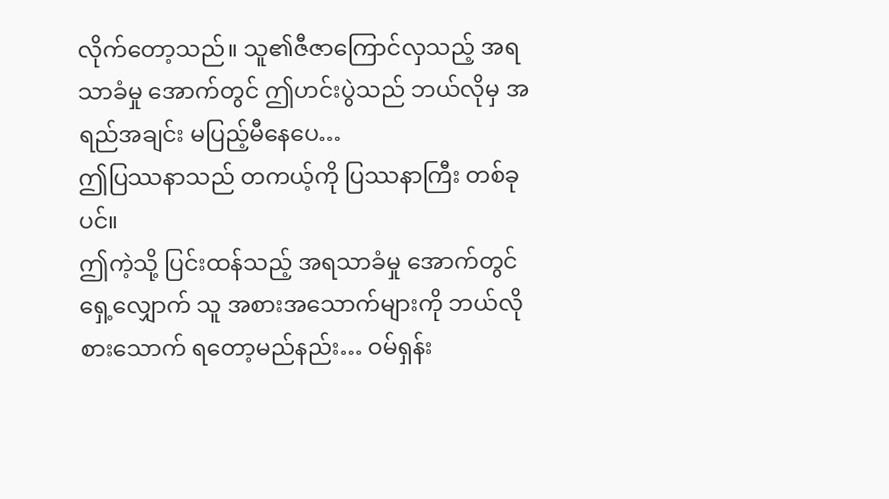လိုက်တော့သည်။ သူ၏ဇီဇာကြောင်လှသည့် အရသာခံမှု အောက်တွင် ဤဟင်းပွဲသည် ဘယ်လိုမှ အရည်အချင်း မပြည့်မီနေပေ…
ဤပြဿနာသည် တကယ့်ကို ပြဿနာကြီး တစ်ခုပင်။
ဤကဲ့သို့ ပြင်းထန်သည့် အရသာခံမှု အောက်တွင် ရှေ့လျှောက် သူ အစားအသောက်များကို ဘယ်လို စားသောက် ရတော့မည်နည်း… ဝမ်ရှန်း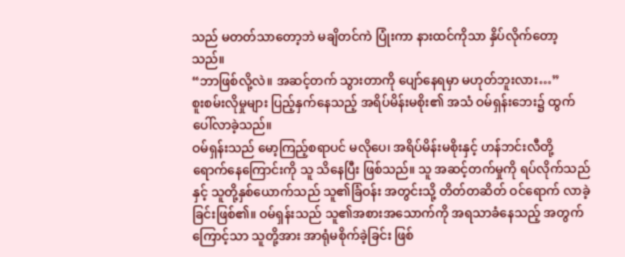သည် မတတ်သာတော့ဘဲ မချိတင်ကဲ ပြုံးကာ နားထင်ကိုသာ နှိပ်လိုက်တော့သည်။
“ဘာဖြစ်လို့လဲ။ အဆင့်တက် သွားတာကို ပျော်နေရမှာ မဟုတ်ဘူးလား…”
စူးစမ်းလိုမှုများ ပြည့်နှက်နေသည့် အရိပ်မိန်းမစိုး၏ အသံ ဝမ်ရှန်းဘေး၌ ထွက်ပေါ်လာခဲ့သည်။
ဝမ်ရှန်းသည် မော့ကြည့်စရာပင် မလိုပေ၊ အရိပ်မိန်းမစိုးနှင့် ဟန်ဘင်းလီတို့ ရောက်နေကြောင်းကို သူ သိနေပြီး ဖြစ်သည်။ သူ အဆင့်တက်မှုကို ရပ်လိုက်သည်နှင့် သူတို့နှစ်ယောက်သည် သူ၏ခြံဝန်း အတွင်းသို့ တိတ်တဆိတ် ဝင်ရောက် လာခဲ့ခြင်းဖြစ်၏။ ဝမ်ရှန်းသည် သူ၏အစားအသောက်ကို အရသာခံနေသည့် အတွက်ကြောင့်သာ သူတို့အား အာရုံမစိုက်ခဲ့ခြင်း ဖြစ်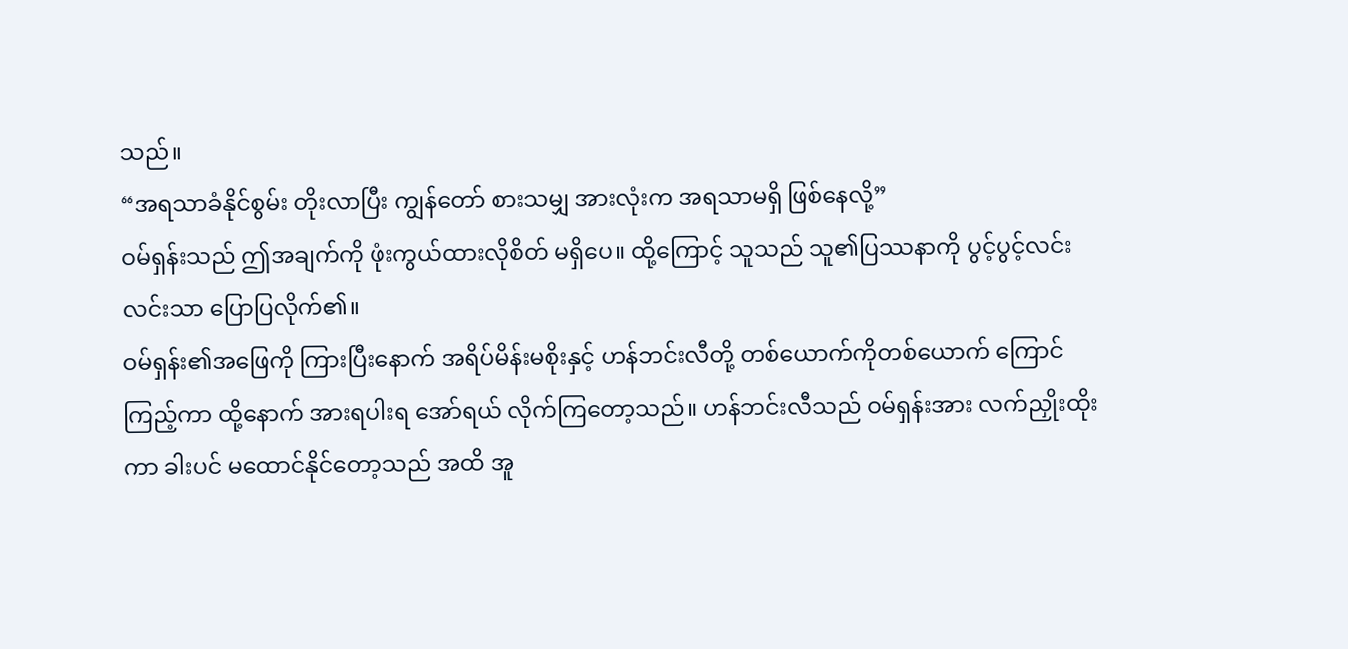သည်။
“အရသာခံနိုင်စွမ်း တိုးလာပြီး ကျွန်တော် စားသမျှ အားလုံးက အရသာမရှိ ဖြစ်နေလို့”
ဝမ်ရှန်းသည် ဤအချက်ကို ဖုံးကွယ်ထားလိုစိတ် မရှိပေ။ ထို့ကြောင့် သူသည် သူ၏ပြဿနာကို ပွင့်ပွင့်လင်းလင်းသာ ပြောပြလိုက်၏။
ဝမ်ရှန်း၏အဖြေကို ကြားပြီးနောက် အရိပ်မိန်းမစိုးနှင့် ဟန်ဘင်းလီတို့ တစ်ယောက်ကိုတစ်ယောက် ကြောင်ကြည့်ကာ ထို့နောက် အားရပါးရ အော်ရယ် လိုက်ကြတော့သည်။ ဟန်ဘင်းလီသည် ဝမ်ရှန်းအား လက်ညှိုးထိုးကာ ခါးပင် မထောင်နိုင်တော့သည် အထိ အူ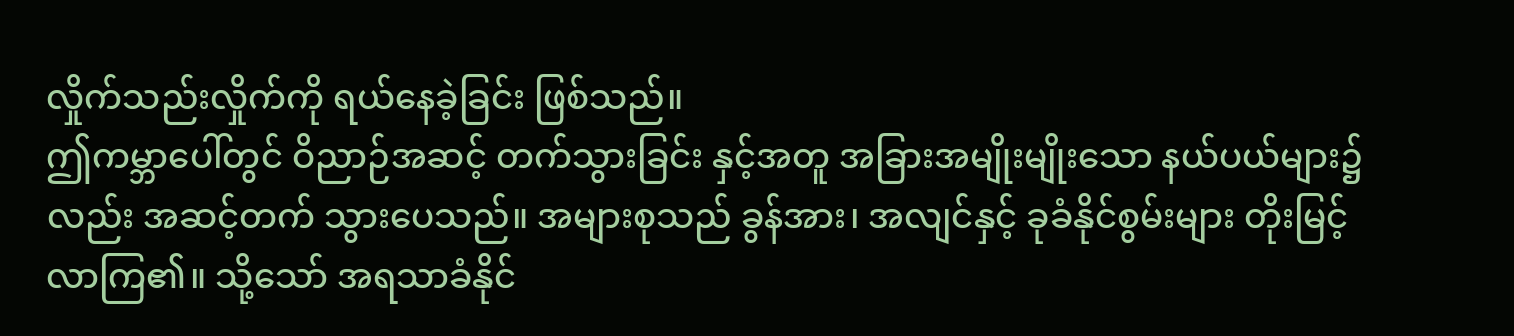လှိုက်သည်းလှိုက်ကို ရယ်နေခဲ့ခြင်း ဖြစ်သည်။
ဤကမ္ဘာပေါ်တွင် ဝိညာဉ်အဆင့် တက်သွားခြင်း နှင့်အတူ အခြားအမျိုးမျိုးသော နယ်ပယ်များ၌လည်း အဆင့်တက် သွားပေသည်။ အများစုသည် ခွန်အား၊ အလျင်နှင့် ခုခံနိုင်စွမ်းများ တိုးမြင့်လာကြ၏။ သို့သော် အရသာခံနိုင်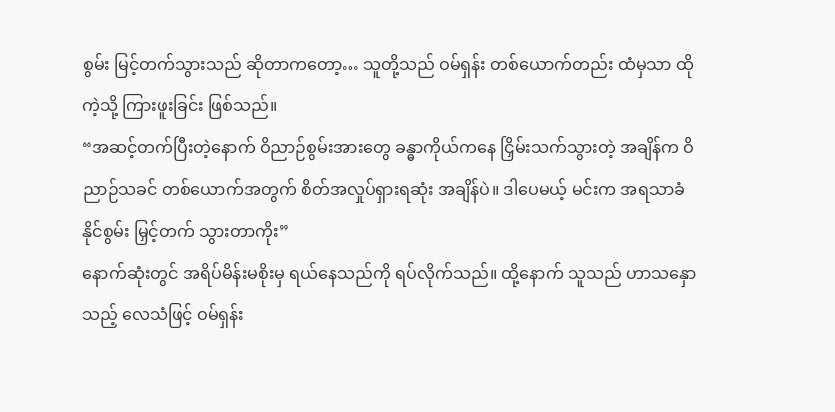စွမ်း မြင့်တက်သွားသည် ဆိုတာကတော့… သူတို့သည် ဝမ်ရှန်း တစ်ယောက်တည်း ထံမှသာ ထိုကဲ့သို့ ကြားဖူးခြင်း ဖြစ်သည်။
“အဆင့်တက်ပြီးတဲ့နောက် ဝိညာဉ်စွမ်းအားတွေ ခန္ဓာကိုယ်ကနေ ငြှိမ်းသက်သွားတဲ့ အချိန်က ဝိညာဉ်သခင် တစ်ယောက်အတွက် စိတ်အလှုပ်ရှားရဆုံး အချိန်ပဲ။ ဒါပေမယ့် မင်းက အရသာခံနိုင်စွမ်း မြှင့်တက် သွားတာကိုး”
နောက်ဆုံးတွင် အရိပ်မိန်းမစိုးမှ ရယ်နေသည်ကို ရပ်လိုက်သည်။ ထို့နောက် သူသည် ဟာသနှောသည့် လေသံဖြင့် ဝမ်ရှန်း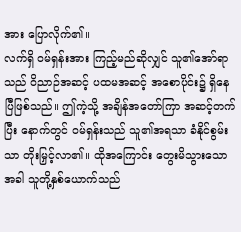အား ပြောလိုက်၏။
လက်ရှိ ဝမ်ရှန်းအား ကြည့်မည်ဆိုလျှင် သူ၏အော်ရာသည် ဝိညာဉ်အဆင့် ပထမအဆင့် အစောပိုင်း၌ ရှိနေပြီဖြစ်သည်။ ဤကဲ့သို့ အချိန်အတော်ကြာ အဆင့်တက်ပြီး နောက်တွင် ဝမ်ရှန်းသည် သူ၏အရသာ ခံနိုင်စွမ်းသာ တိုးမြှင့်လာ၏။ ထိုအကြောင်း တွေးမိသွားသောအခါ သူတို့နှစ်ယောက်သည်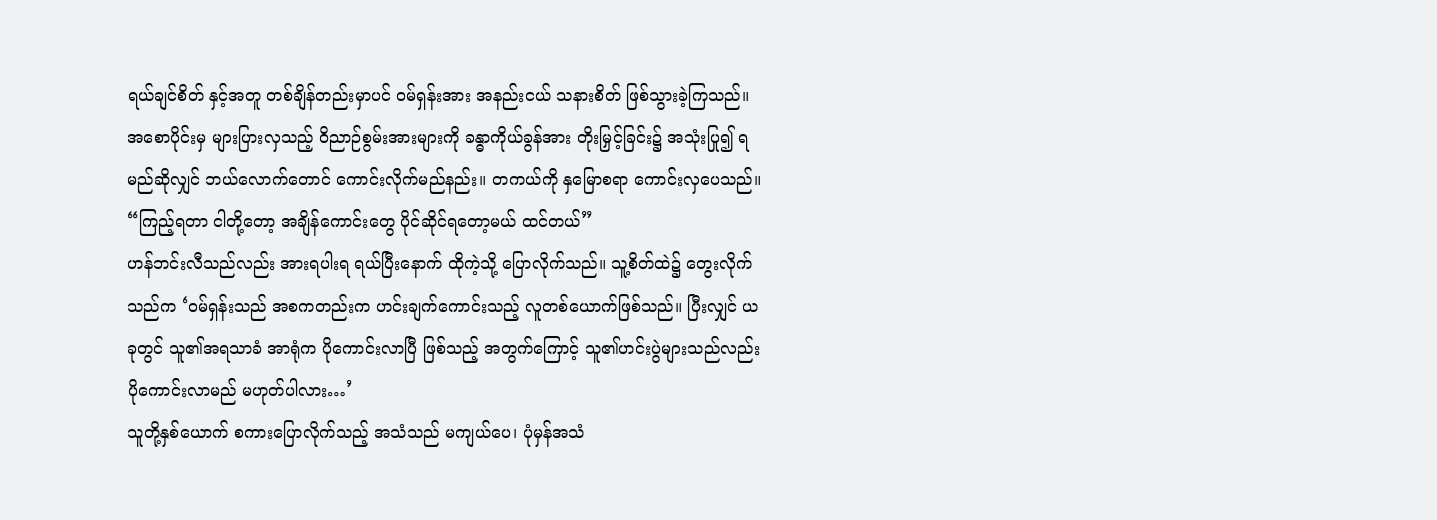ရယ်ချင်စိတ် နှင့်အတူ တစ်ချိန်တည်းမှာပင် ဝမ်ရှန်းအား အနည်းငယ် သနားစိတ် ဖြစ်သွားခဲ့ကြသည်။ အစောပိုင်းမှ များပြားလှသည့် ဝိညာဉ်စွမ်းအားများကို ခန္ဓာကိုယ်ခွန်အား တိုးမြှင့်ခြင်း၌ အသုံးပြု၍ ရမည်ဆိုလျှင် ဘယ်လောက်တောင် ကောင်းလိုက်မည်နည်း။ တကယ်ကို နှမြောစရာ ကောင်းလှပေသည်။
“ကြည့်ရတာ ငါတို့တော့ အချိန်ကောင်းတွေ ပိုင်ဆိုင်ရတော့မယ် ထင်တယ်”
ဟန်ဘင်းလီသည်လည်း အားရပါးရ ရယ်ပြီးနောက် ထိုကဲ့သို့ ပြောလိုက်သည်။ သူ့စိတ်ထဲ၌ တွေးလိုက်သည်က ‘ဝမ်ရှန်းသည် အစကတည်းက ဟင်းချက်ကောင်းသည့် လူတစ်ယောက်ဖြစ်သည်။ ပြီးလျှင် ယခုတွင် သူ၏အရသာခံ အာရုံက ပိုကောင်းလာပြီ ဖြစ်သည့် အတွက်ကြောင့် သူ၏ဟင်းပွဲများသည်လည်း ပိုကောင်းလာမည် မဟုတ်ပါလား…’
သူတို့နှစ်ယောက် စကားပြောလိုက်သည့် အသံသည် မကျယ်ပေ၊ ပုံမှန်အသံ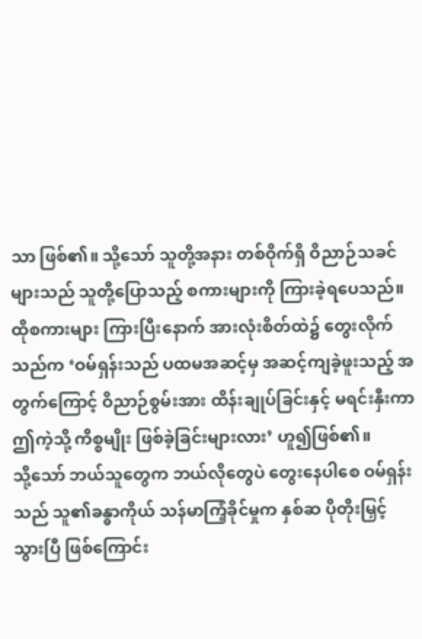သာ ဖြစ်၏။ သို့သော် သူတို့အနား တစ်ဝိုက်ရှိ ဝိညာဉ်သခင်များသည် သူတို့ပြောသည့် စကားများကို ကြားခဲ့ရပေသည်။ ထိုစကားများ ကြားပြီးနောက် အားလုံးစိတ်ထဲ၌ တွေးလိုက်သည်က ‘ဝမ်ရှန်းသည် ပထမအဆင့်မှ အဆင့်ကျခဲ့ဖူးသည့် အတွက်ကြောင့် ဝိညာဉ်စွမ်းအား ထိန်းချုပ်ခြင်းနှင့် မရင်းနှီးကာ ဤကဲ့သို့ ကိစ္စမျိုး ဖြစ်ခဲ့ခြင်းများလား’ ဟူ၍ဖြစ်၏။
သို့သော် ဘယ်သူတွေက ဘယ်လိုတွေပဲ တွေးနေပါစေ ဝမ်ရှန်းသည် သူ၏ခန္ဓာကိုယ် သန်မာကြံ့ခိုင်မှုက နှစ်ဆ ပိုတိုးမြှင့်သွားပြီ ဖြစ်ကြောင်း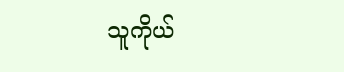သူကိုယ်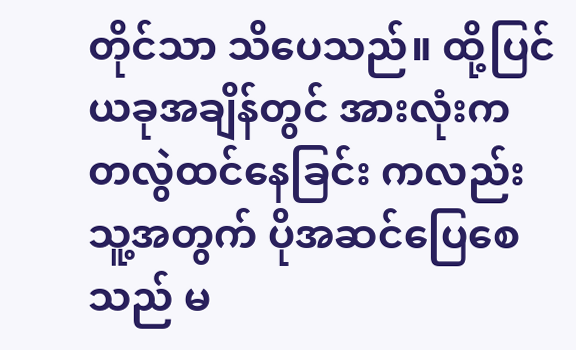တိုင်သာ သိပေသည်။ ထို့ပြင် ယခုအချိန်တွင် အားလုံးက တလွဲထင်နေခြင်း ကလည်း သူ့အတွက် ပိုအဆင်ပြေစေသည် မ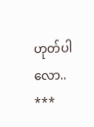ဟုတ်ပါလော..
***